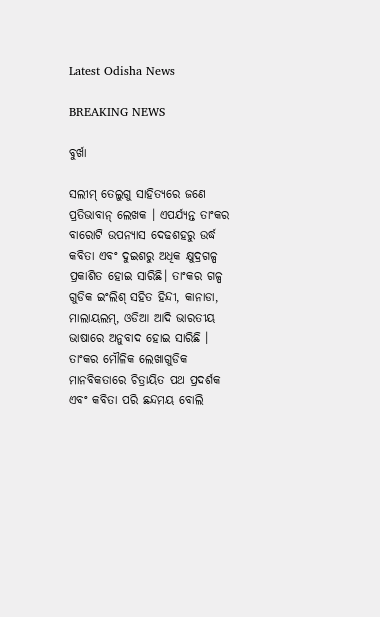Latest Odisha News

BREAKING NEWS

ବୁର୍ଖା

ସଲୀମ୍ ତେଲୁଗୁ ସାହିତ୍ୟରେ ଜଣେ ପ୍ରତିଭାବାନ୍ ଲେଖକ । ଏପର୍ଯ୍ୟନ୍ତ ତାଂକର ବାରୋଟି ଉପନ୍ୟାସ ଦେଢଶହରୁ ଉର୍ଦ୍ଧ କବିତା ଏବଂ ଦୁଇଶରୁ ଅଧିକ କ୍ଷୁଦ୍ରଗଳ୍ପ ପ୍ରକାଶିତ ହୋଇ ସାରିଛି। ତାଂକର ଗଳ୍ପ ଗୁଡିକ ଇଂଲିଶ୍ ସହିତ ହିନ୍ଦୀ, କାନାଡା, ମାଲାୟଲମ୍, ଓଡିଆ ଆଦି ଭାରତୀୟ ଭାଷାରେ ଅନୁବାଦ ହୋଇ ସାରିଛି । ତାଂକର ମୌଳିକ ଲେଖାଗୁଡିକ ମାନବିକତାରେ ଚିତ୍ରାୟିତ ପଥ ପ୍ରଦର୍ଶକ ଏବଂ କବିତା ପରି ଛନ୍ଦମୟ ବୋଲି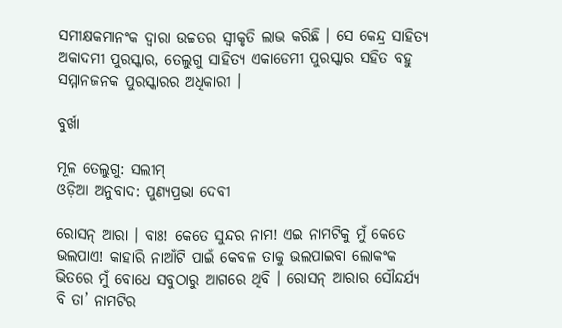ସମୀକ୍ଷକମାନଂକ ଦ୍ୱାରା ଉଚ୍ଚତର ସ୍ୱୀକୃତି ଲାଭ କରିଛି । ସେ କେନ୍ଦ୍ର ସାହିତ୍ୟ ଅକାଦମୀ ପୁରସ୍କାର, ତେଲୁଗୁ ସାହିତ୍ୟ ଏକାଡେମୀ ପୁରସ୍କାର ସହିତ ବହୁ ସମ୍ମାନଜନକ ପୁରସ୍କାରର ଅଧିକାରୀ ।

ବୁର୍ଖା

ମୂଳ ତେଲୁଗୁ: ସଲୀମ୍‍
ଓଡ଼ିଆ ଅନୁବାଦ: ପୁଣ୍ୟପ୍ରଭା ଦେବୀ

ରୋସନ୍ ଆରା । ବାଃ! କେତେ ସୁନ୍ଦର ନାମ! ଏଇ ନାମଟିକୁ ମୁଁ କେତେ ଭଲପାଏ! କାହାରି ନାଆଁଟି ପାଇଁ କେବଳ ତାକୁ ଭଲପାଇବା ଲୋକଂକ ଭିତରେ ମୁଁ ବୋଧେ ସବୁଠାରୁ ଆଗରେ ଥିବି । ରୋସନ୍ ଆରାର ସୌନ୍ଦର୍ଯ୍ୟ ବି ତା’ ନାମଟିର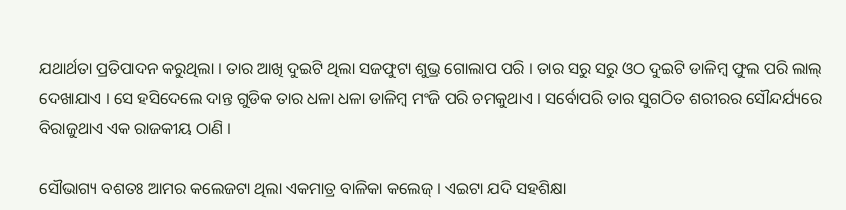ଯଥାର୍ଥତା ପ୍ରତିପାଦନ କରୁଥିଲା । ତାର ଆଖି ଦୁଇଟି ଥିଲା ସଜଫୁଟା ଶୁଭ୍ର ଗୋଲାପ ପରି । ତାର ସରୁ ସରୁ ଓଠ ଦୁଇଟି ଡାଳିମ୍ବ ଫୁଲ ପରି ଲାଲ୍ ଦେଖାଯାଏ । ସେ ହସିଦେଲେ ଦାନ୍ତ ଗୁଡିକ ତାର ଧଳା ଧଳା ଡାଳିମ୍ବ ମଂଜି ପରି ଚମକୁଥାଏ । ସର୍ବୋପରି ତାର ସୁଗଠିତ ଶରୀରର ସୌନ୍ଦର୍ଯ୍ୟରେ ବିରାଜୁଥାଏ ଏକ ରାଜକୀୟ ଠାଣି ।

ସୌଭାଗ୍ୟ ବଶତଃ ଆମର କଲେଜଟା ଥିଲା ଏକମାତ୍ର ବାଳିକା କଲେଜ୍ । ଏଇଟା ଯଦି ସହଶିକ୍ଷା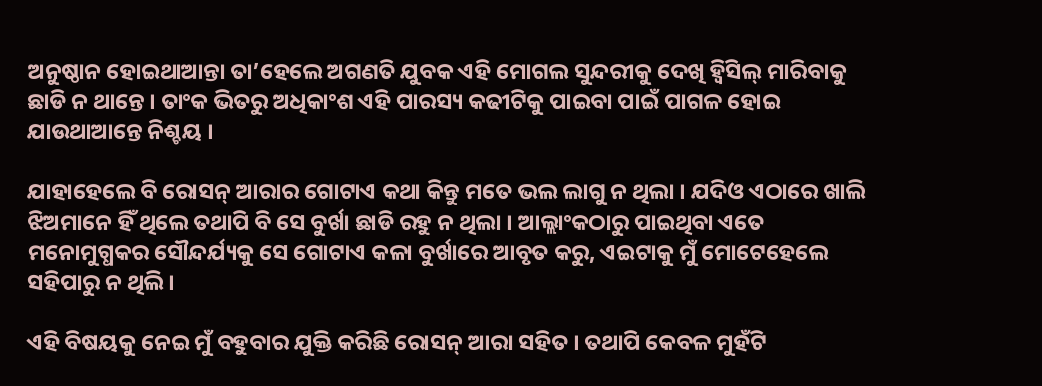ଅନୁଷ୍ଠାନ ହୋଇଥାଆନ୍ତା ତା’ହେଲେ ଅଗଣତି ଯୁବକ ଏହି ମୋଗଲ ସୁନ୍ଦରୀକୁ ଦେଖି ହ୍ୱିସିଲ୍ ମାରିବାକୁ ଛାଡି ନ ଥାନ୍ତେ । ତାଂକ ଭିତରୁ ଅଧିକାଂଶ ଏହି ପାରସ୍ୟ କଢୀଟିକୁ ପାଇବା ପାଇଁ ପାଗଳ ହୋଇ ଯାଉଥାଆନ୍ତେ ନିଶ୍ଚୟ ।

ଯାହାହେଲେ ବି ରୋସନ୍ ଆରାର ଗୋଟାଏ କଥା କିନ୍ତୁ ମତେ ଭଲ ଲାଗୁ ନ ଥିଲା । ଯଦିଓ ଏଠାରେ ଖାଲି ଝିଅମାନେ ହିଁ ଥିଲେ ତଥାପି ବି ସେ ବୁର୍ଖା ଛାଡି ରହୁ ନ ଥିଲା । ଆଲ୍ଲାଂକଠାରୁ ପାଇଥିବା ଏତେ ମନୋମୁଗ୍ଧକର ସୌନ୍ଦର୍ଯ୍ୟକୁ ସେ ଗୋଟାଏ କଳା ବୁର୍ଖାରେ ଆବୃତ କରୁ, ଏଇଟାକୁ ମୁଁ ମୋଟେହେଲେ ସହିପାରୁ ନ ଥିଲି ।

ଏହି ବିଷୟକୁ ନେଇ ମୁଁ ବହୁବାର ଯୁକ୍ତି କରିଛି ରୋସନ୍ ଆରା ସହିତ । ତଥାପି କେବଳ ମୁହଁଟି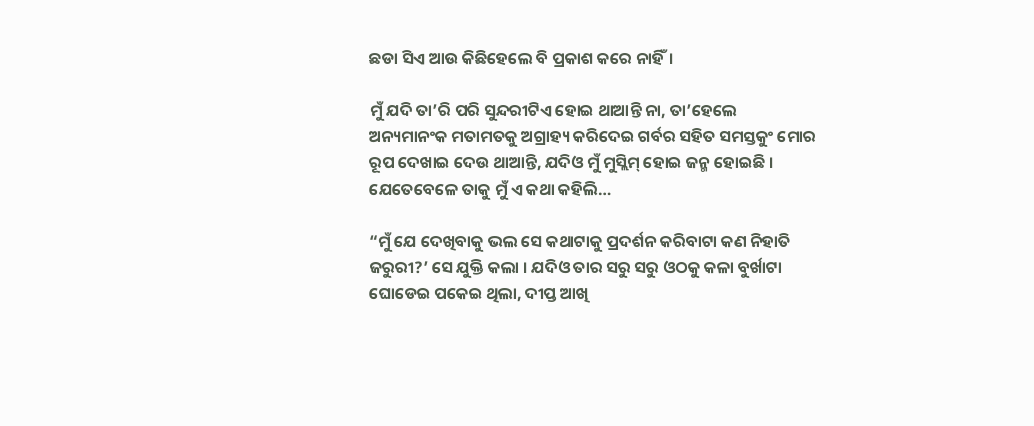ଛଡା ସିଏ ଆଉ କିଛିହେଲେ ବି ପ୍ରକାଶ କରେ ନାହିଁ।

ମୁଁ ଯଦି ତା’ରି ପରି ସୁନ୍ଦରୀଟିଏ ହୋଇ ଥାଆନ୍ତି ନା, ତା’ହେଲେ ଅନ୍ୟମାନଂକ ମତାମତକୁ ଅଗ୍ରାହ୍ୟ କରିଦେଇ ଗର୍ବର ସହିତ ସମସ୍ତକୁଂ ମୋର ରୂପ ଦେଖାଇ ଦେଉ ଥାଆନ୍ତି, ଯଦିଓ ମୁଁ ମୁସ୍ଲିମ୍ ହୋଇ ଜନ୍ମ ହୋଇଛି । ଯେତେବେଳେ ତାକୁ ମୁଁ ଏ କଥା କହିଲି…

“ମୁଁ ଯେ ଦେଖିବାକୁ ଭଲ ସେ କଥାଟାକୁ ପ୍ରଦର୍ଶନ କରିବାଟା କଣ ନିହାତି ଜରୁରୀ?’ ସେ ଯୁକ୍ତି କଲା । ଯଦିଓ ତାର ସରୁ ସରୁ ଓଠକୁ କଳା ବୁର୍ଖାଟା ଘୋଡେଇ ପକେଇ ଥିଲା, ଦୀପ୍ତ ଆଖି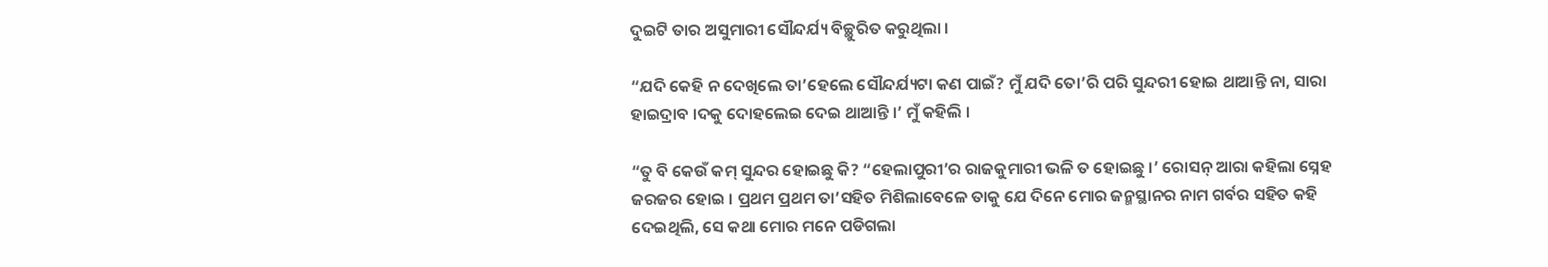ଦୁଇଟି ତାର ଅସୁମାରୀ ସୌନ୍ଦର୍ଯ୍ୟ ବିଚ୍ଛୁରିତ କରୁଥିଲା ।

“ଯଦି କେହି ନ ଦେଖିଲେ ତା’ହେଲେ ସୌନ୍ଦର୍ଯ୍ୟଟା କଣ ପାଇଁ? ମୁଁ ଯଦି ତୋ’ରି ପରି ସୁନ୍ଦରୀ ହୋଇ ଥାଆନ୍ତି ନା, ସାରା ହାଇଦ୍ରାବ ।ଦକୁ ଦୋହଲେଇ ଦେଇ ଥାଆନ୍ତି ।’ ମୁଁ କହିଲି ।

“ତୁ ବି କେଉଁ କମ୍ ସୁନ୍ଦର ହୋଇଛୁ କି? “ହେଲାପୁରୀ’ର ରାଜକୁମାରୀ ଭଳି ତ ହୋଇଛୁ ।’ ରୋସନ୍ ଆରା କହିଲା ସ୍ନେହ ଜରଜର ହୋଇ । ପ୍ରଥମ ପ୍ରଥମ ତା’ସହିତ ମିଶିଲାବେଳେ ତାକୁ ଯେ ଦିନେ ମୋର ଜନ୍ମସ୍ଥାନର ନାମ ଗର୍ବର ସହିତ କହି ଦେଇଥିଲି, ସେ କଥା ମୋର ମନେ ପଡିଗଲା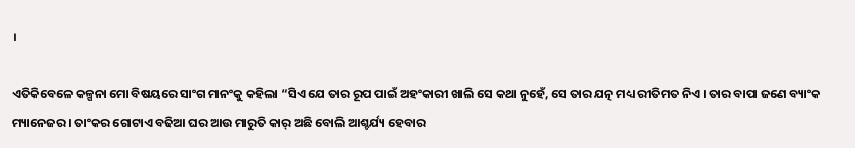।

ଏତିକିବେଳେ କଳ୍ପନା ମୋ ବିଷୟରେ ସାଂଗ ମାନଂକୁ କହିଲା “ସିଏ ଯେ ତାର ରୂପ ପାଇଁ ଅହଂକାରୀ ଖାଲି ସେ କଥା ନୁହେଁ, ସେ ତାର ଯତ୍ନ ମଧ୍ୟ ରୀତିମତ ନିଏ । ତାର ବାପା ଜଣେ ବ୍ୟାଂକ ମ୍ୟାନେଜର । ତାଂକର ଗୋଟାଏ ବଢିଆ ଘର ଆଉ ମାରୁତି କାର୍ ଅଛି ବୋଲି ଆଶ୍ଚର୍ଯ୍ୟ ହେବାର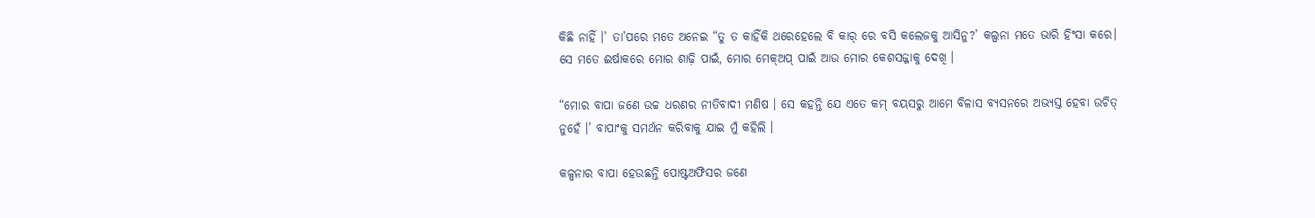କିଛି ନାହିଁ ।’ ତା’ପରେ ମତେ ଅନେଇ “ତୁ ତ କାହିଁକି ଥରେହେଲେ ବି କାର୍ ରେ ବସି କଲେଜକୁ ଆସିନୁ?’ କଲ୍ପନା ମତେ ଭାରି ହିଂସା କରେ। ସେ ମତେ ଈର୍ଷାକରେ ମୋର ଶାଢ଼ି ପାଇଁ, ମୋର ମେକ୍ଅପ୍ ପାଇଁ ଆଉ ମୋର କେଶସଜ୍ଜାକୁ ଦେଖି ।

“ମୋର ବାପା ଜଣେ ଉଚ୍ଚ ଧରଣର ନୀତିବାଦୀ ମଣିଷ । ସେ କହନ୍ତି ଯେ ଏତେ କମ୍ ବୟସରୁ ଆମେ ବିଳାସ ବ୍ୟସନରେ ଅଭ୍ୟସ୍ତ ହେବା ଉଚିତ୍ ନୁହେଁ ।’ ବାପାଂକୁ ସମର୍ଥନ କରିବାକୁ ଯାଇ ମୁଁ କହିଲି ।

କଳ୍ପନାର ବାପା ହେଉଛନ୍ତି ପୋଷ୍ଟଅଫିସର ଜଣେ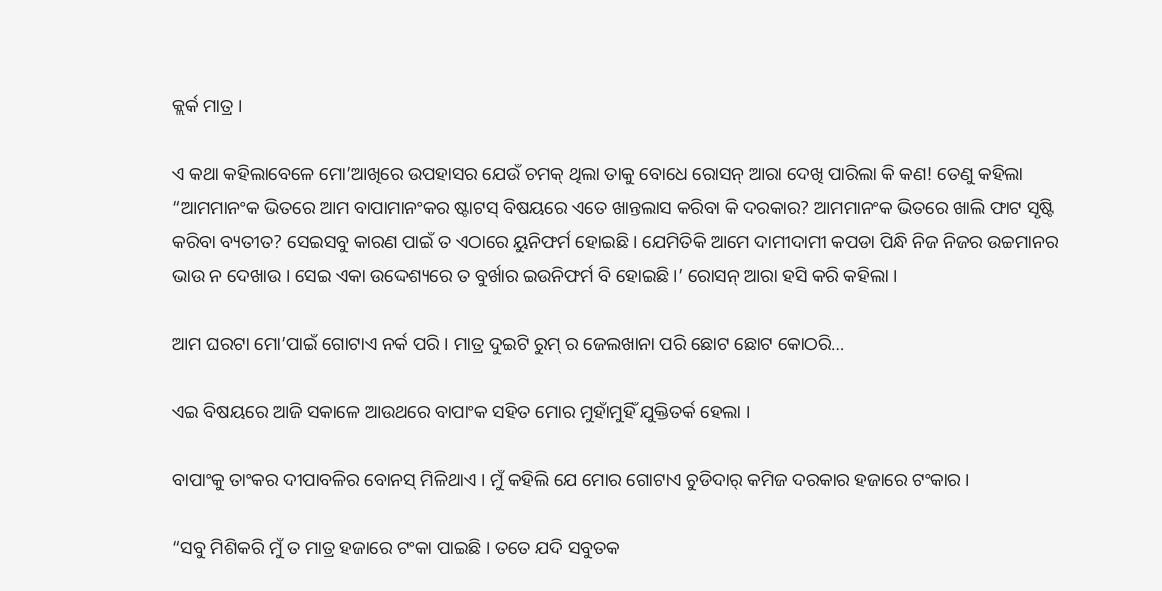କ୍ଲର୍କ ମାତ୍ର ।

ଏ କଥା କହିଲାବେଳେ ମୋ’ଆଖିରେ ଉପହାସର ଯେଉଁ ଚମକ୍ ଥିଲା ତାକୁ ବୋଧେ ରୋସନ୍ ଆରା ଦେଖି ପାରିଲା କି କଣ! ତେଣୁ କହିଲା “ଆମମାନଂକ ଭିତରେ ଆମ ବାପାମାନଂକର ଷ୍ଟାଟସ୍ ବିଷୟରେ ଏତେ ଖାନ୍ତଲାସ କରିବା କି ଦରକାର? ଆମମାନଂକ ଭିତରେ ଖାଲି ଫାଟ ସୃଷ୍ଟି କରିବା ବ୍ୟତୀତ? ସେଇସବୁ କାରଣ ପାଇଁ ତ ଏଠାରେ ୟୁନିଫର୍ମ ହୋଇଛି । ଯେମିତିକି ଆମେ ଦାମୀଦାମୀ କପଡା ପିନ୍ଧି ନିଜ ନିଜର ଉଚ୍ଚମାନର ଭାଉ ନ ଦେଖାଉ । ସେଇ ଏକା ଉଦ୍ଦେଶ୍ୟରେ ତ ବୁର୍ଖାର ଇଉନିଫର୍ମ ବି ହୋଇଛି ।’ ରୋସନ୍ ଆରା ହସି କରି କହିଲା ।

ଆମ ଘରଟା ମୋ’ପାଇଁ ଗୋଟାଏ ନର୍କ ପରି । ମାତ୍ର ଦୁଇଟି ରୁମ୍ ର ଜେଲଖାନା ପରି ଛୋଟ ଛୋଟ କୋଠରି…

ଏଇ ବିଷୟରେ ଆଜି ସକାଳେ ଆଉଥରେ ବାପାଂକ ସହିତ ମୋର ମୁହାଁମୁହିଁ ଯୁକ୍ତିତର୍କ ହେଲା ।

ବାପାଂକୁ ତାଂକର ଦୀପାବଳିର ବୋନସ୍ ମିଳିଥାଏ । ମୁଁ କହିଲି ଯେ ମୋର ଗୋଟାଏ ଚୁଡିଦାର୍ କମିଜ ଦରକାର ହଜାରେ ଟଂକାର ।

“ସବୁ ମିଶିକରି ମୁଁ ତ ମାତ୍ର ହଜାରେ ଟଂକା ପାଇଛି । ତତେ ଯଦି ସବୁତକ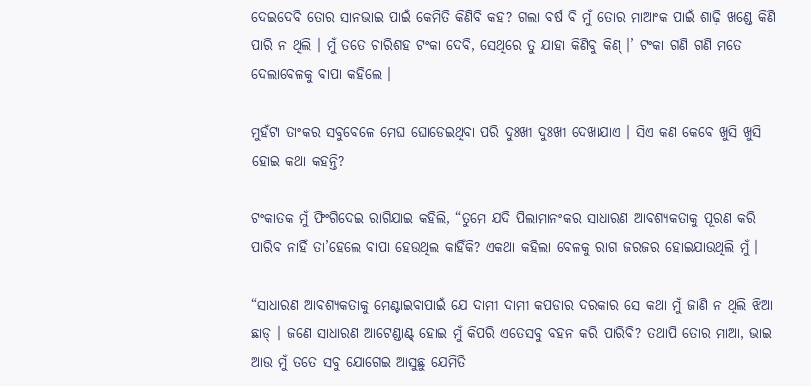ଦେଇଦେବି ତୋର ସାନଭାଇ ପାଇଁ କେମିତି କିଣିବି କହ? ଗଲା ବର୍ଷ ବି ମୁଁ ତୋର ମାଆଂକ ପାଇଁ ଶାଢ଼ି ଖଣ୍ଡେ କିଣି ପାରି ନ ଥିଲି । ମୁଁ ତତେ ଚାରିଶହ ଟଂକା ଦେବି, ସେଥିରେ ତୁ ଯାହା କିଣିବୁ କିଣ୍ ।’ ଟଂକା ଗଣି ଗଣି ମତେ ଦେଲାବେଳକୁ ବାପା କହିଲେ ।

ମୁହଁଟା ତାଂକର ସବୁବେଳେ ମେଘ ଘୋଡେଇଥିବା ପରି ଦୁଃଖୀ ଦୁଃଖୀ ଦେଖାଯାଏ । ସିଏ କଣ କେବେ ଖୁସି ଖୁସି ହୋଇ କଥା କହନ୍ତି?

ଟଂକାତକ ମୁଁ ଫିଂଗିଦେଇ ରାଗିଯାଇ କହିଲି, “ତୁମେ ଯଦି ପିଲାମାନଂକର ସାଧାରଣ ଆବଶ୍ୟକତାକୁ ପୂରଣ କରି ପାରିବ ନାହିଁ ତା’ହେଲେ ବାପା ହେଉଥିଲ କାହିଁକି? ଏକଥା କହିଲା ବେଳକୁ ରାଗ ଜରଜର ହୋଇଯାଉଥିଲି ମୁଁ ।

“ସାଧାରଣ ଆବଶ୍ୟକତାକୁ ମେଣ୍ଟାଇବାପାଇଁ ଯେ ଦାମୀ ଦାମୀ କପଡାର ଦରକାର ସେ କଥା ମୁଁ ଜାଣି ନ ଥିଲି ଝିଆ ଛାଡ୍ । ଜଣେ ସାଧାରଣ ଆଟେଣ୍ଡାଣ୍ଟ୍ ହୋଇ ମୁଁ କିପରି ଏତେସବୁ ବହନ କରି ପାରିବି? ତଥାପି ତୋର ମାଆ, ଭାଇ ଆଉ ମୁଁ ତତେ ସବୁ ଯୋଗେଇ ଆସୁଛୁ ଯେମିତି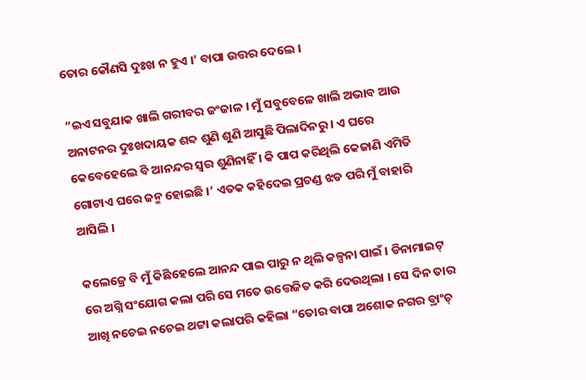ତୋର କୌଣସି ଦୁଃଖ ନ ହୁଏ ।’ ବାପା ଉତ୍ତର ଦେଲେ ।

“ଇଏ ସବୁଯାକ ଖାଲି ଗରୀବର ଜଂଜାଳ । ମୁଁ ସବୁବେଳେ ଖାଲି ଅଭାବ ଆଉ ଅନାଟନର ଦୁଃଖଦାୟକ ଶବ୍ଦ ଶୁଣି ଶୁଣି ଆସୁଛି ପିଲାଦିନରୁ । ଏ ଘରେ କେବେହେଲେ ବି ଆନନ୍ଦର ସ୍ୱର ଶୁଣିନାହିଁ । କି ପାପ କରିଥିଲି କେଜାଣି ଏମିତି ଗୋଟାଏ ଘରେ ଜନ୍ମ ହୋଇଛି ।’ ଏତକ କହିଦେଇ ପ୍ରଚଣ୍ଡ ଝଡ ପରି ମୁଁ ବାହାରି ଆସିଲି ।

କଲେଜ୍ରେ ବି ମୁଁ କିଛିହେଲେ ଆନନ୍ଦ ପାଇ ପାରୁ ନ ଥିଲି କଳ୍ପନା ପାଇଁ । ଡିନାମାଇଟ୍ ରେ ଅଗ୍ନି ସଂଯୋଗ କଲା ପରି ସେ ମତେ ଉତ୍ତେଜିତ କରି ଦେଉଥିଲା । ସେ ଦିନ ତାର ଆଖି ନଚେଇ ନଚେଇ ଥଟ୍ଟା କଲାପରି କହିଲା “ତୋର ବାପା ଅଶୋକ ନଗର ବ୍ରାଂଚ୍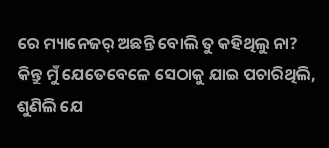ରେ ମ୍ୟାନେଜର୍ ଅଛନ୍ତି ବୋଲି ତୁ କହିଥିଲୁ ନା? କିନ୍ତୁ ମୁଁ ଯେତେବେଳେ ସେଠାକୁ ଯାଇ ପଚାରିଥିଲି, ଶୁଣିଲି ଯେ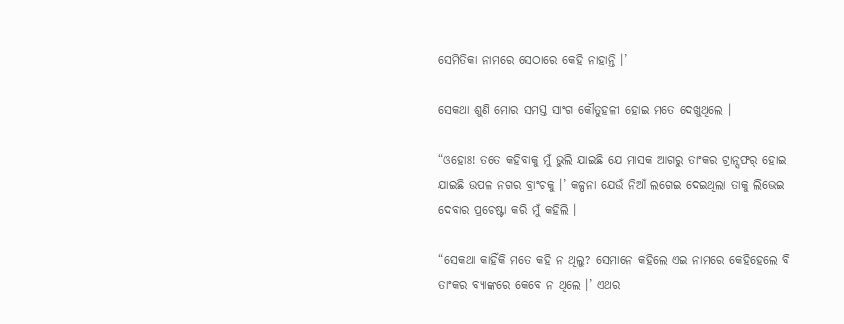ସେମିତିକା ନାମରେ ସେଠାରେ କେହି ନାହାନ୍ତି ।’

ସେକଥା ଶୁଣି ମୋର ସମସ୍ତ ସାଂଗ କୌତୁହଳୀ ହୋଇ ମତେ ଦେଖୁଥିଲେ ।

“ଓହୋଃ! ତତେ କହିବାକୁ ମୁଁ ଭୁଲି ଯାଇଛି ଯେ ମାସକ ଆଗରୁ ତାଂକର ଟ୍ରାନ୍ସଫର୍ ହୋଇ ଯାଇଛି ଉପଳ ନଗର ବ୍ରାଂଚକୁ ।’ କଳ୍ପନା ଯେଉଁ ନିଆଁ ଲଗେଇ ଦେଇଥିଲା ତାକୁ ଲିଭେଇ ଦେବାର ପ୍ରଚେଷ୍ଟା କରି ମୁଁ କହିଲି ।

“ସେକଥା କାହିଁକି ମତେ କହି ନ ଥିଲୁ? ସେମାନେ କହିଲେ ଏଇ ନାମରେ କେହିହେଲେ ବି ତାଂକର ବ୍ୟାଙ୍କରେ କେବେ ନ ଥିଲେ ।’ ଏଥର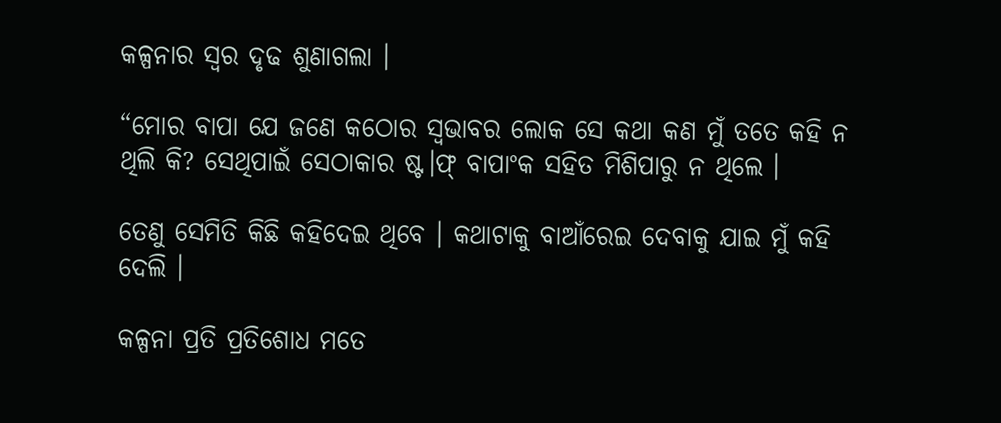କଳ୍ପନାର ସ୍ୱର ଦୃଢ ଶୁଣାଗଲା ।

“ମୋର ବାପା ଯେ ଜଣେ କଠୋର ସ୍ୱଭାବର ଲୋକ ସେ କଥା କଣ ମୁଁ ତତେ କହି ନ ଥିଲି କି? ସେଥିପାଇଁ ସେଠାକାର ଷ୍ଟ।ଫ୍ ବାପାଂକ ସହିତ ମିଶିପାରୁ ନ ଥିଲେ ।

ତେଣୁ ସେମିତି କିଛି କହିଦେଇ ଥିବେ । କଥାଟାକୁ ବାଆଁରେଇ ଦେବାକୁ ଯାଇ ମୁଁ କହି ଦେଲି ।

କଳ୍ପନା ପ୍ରତି ପ୍ରତିଶୋଧ ମତେ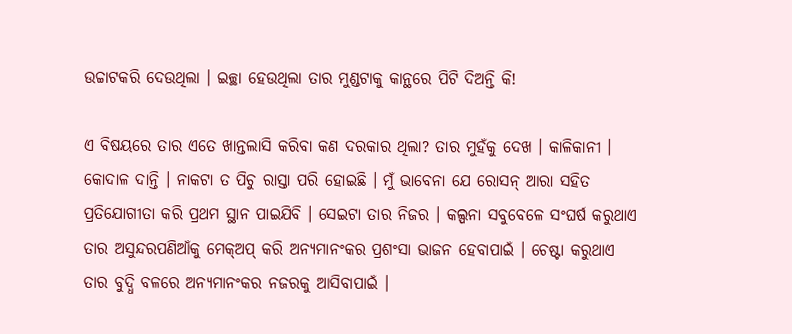ଉଚ୍ଚାଟକରି ଦେଉଥିଲା । ଇଚ୍ଛା ହେଉଥିଲା ତାର ମୁଣ୍ଡଟାକୁ କାନ୍ଥରେ ପିଟି ଦିଅନ୍ତି କି!

ଏ ବିଷୟରେ ତାର ଏତେ ଖାନ୍ତଲାସି କରିବା କଣ ଦରକାର ଥିଲା? ତାର ମୁହଁକୁ ଦେଖ । କାଳିକାନୀ । କୋଦାଳ ଦାନ୍ତି । ନାକଟା ତ ପିଚୁ ରାସ୍ତା ପରି ହୋଇଛି । ମୁଁ ଭାବେନା ଯେ ରୋସନ୍ ଆରା ସହିତ ପ୍ରତିଯୋଗୀତା କରି ପ୍ରଥମ ସ୍ଥାନ ପାଇଯିବି । ସେଇଟା ତାର ନିଜର । କଲ୍ପନା ସବୁବେଳେ ସଂଘର୍ଷ କରୁଥାଏ ତାର ଅସୁନ୍ଦରପଣିଆଁକୁ ମେକ୍ଅପ୍ କରି ଅନ୍ୟମାନଂକର ପ୍ରଶଂସା ଭାଜନ ହେବାପାଇଁ । ଚେଷ୍ଟା କରୁଥାଏ ତାର ବୁଦ୍ଧି ବଳରେ ଅନ୍ୟମାନଂକର ନଜରକୁ ଆସିବାପାଇଁ ।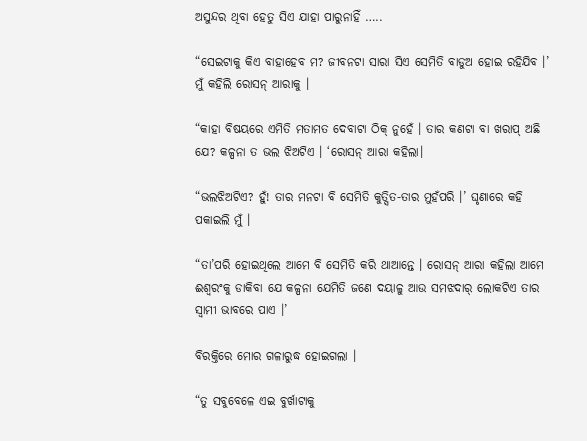ଅସୁନ୍ଦର ଥିବା ହେତୁ ସିଏ ଯାହା ପାରୁନାହିଁ …..

“ସେଇଟାକୁ କିଏ ବାହାହେବ ମ? ଜୀବନଟା ସାରା ସିଏ ସେମିତି ବାଡୁଅ ହୋଇ ରହିଯିବ ।’ ମୁଁ କହିଲି ରୋସନ୍ ଆରାକୁ ।

“କାହା ବିଷୟରେ ଏମିତି ମତାମତ ଦେବାଟା ଠିକ୍ ନୁହେଁ । ତାର କଣଟା ବା ଖରାପ୍ ଅଛି ଯେ? କଳ୍ପନା ତ ଭଲ ଝିଅଟିଏ । ‘ରୋସନ୍ ଆରା କହିଲା।

“ଭଲଝିଅଟିଏ? ହୁଁ! ତାର ମନଟା ବି ସେମିତି କୁତ୍ସିତ-ତାର ମୁହଁପରି ।’ ଘୃଣାରେ କହି ପକାଇଲି ମୁଁ ।

“ତା’ପରି ହୋଇଥିଲେ ଆମେ ବି ସେମିତି କରି ଥାଆନ୍ତେ । ରୋସନ୍ ଆରା କହିଲା ଆମେ ଈଶ୍ୱରଂକୁ ଡାକିବା ଯେ କଳ୍ପନା ଯେମିତି ଜଣେ ଦୟାଳୁ ଆଉ ସମଝଦାର୍ ଲୋକଟିଏ ତାର ସ୍ୱାମୀ ଭାବରେ ପାଏ ।’

ବିରକ୍ତିରେ ମୋର ଗଳାରୁଦ୍ଧ ହୋଇଗଲା ।

“ତୁ ସବୁବେଳେ ଏଇ ବୁର୍ଖାଟାକୁ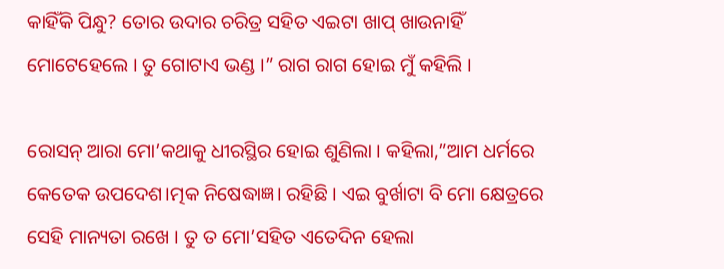କାହିଁକି ପିନ୍ଧୁ? ତୋର ଉଦାର ଚରିତ୍ର ସହିତ ଏଇଟା ଖାପ୍ ଖାଉନାହିଁ ମୋଟେହେଲେ । ତୁ ଗୋଟାଏ ଭଣ୍ଡ ।” ରାଗ ରାଗ ହୋଇ ମୁଁ କହିଲି ।

ରୋସନ୍ ଆରା ମୋ’କଥାକୁ ଧୀରସ୍ଥିର ହୋଇ ଶୁଣିଲା । କହିଲା,”ଆମ ଧର୍ମରେ କେତେକ ଉପଦେଶ।ତ୍ମକ ନିଷେଦ୍ଧାଜ୍ଞ। ରହିଛି । ଏଇ ବୁର୍ଖାଟା ବି ମୋ କ୍ଷେତ୍ରରେ ସେହି ମାନ୍ୟତା ରଖେ । ତୁ ତ ମୋ’ସହିତ ଏତେଦିନ ହେଲା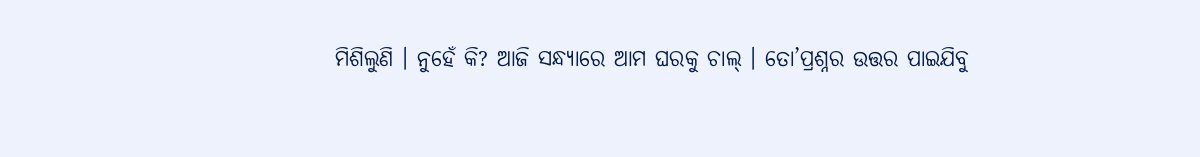ମିଶିଲୁଣି । ନୁହେଁ କି? ଆଜି ସନ୍ଧ୍ୟାରେ ଆମ ଘରକୁ ଚାଲ୍ । ତୋ’ପ୍ରଶ୍ନର ଉତ୍ତର ପାଇଯିବୁ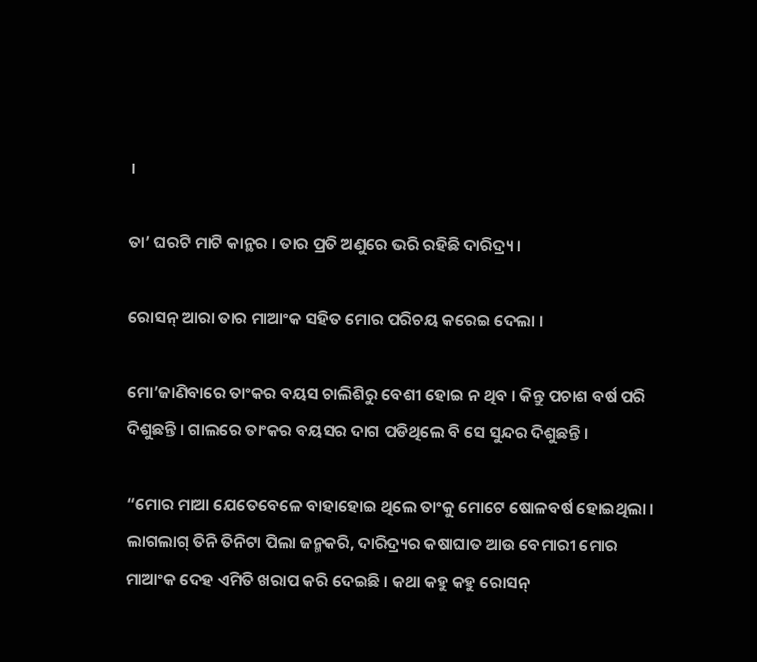।

ତା’ ଘରଟି ମାଟି କାନ୍ଥର । ତାର ପ୍ରତି ଅଣୁରେ ଭରି ରହିଛି ଦାରିଦ୍ର୍ୟ ।

ରୋସନ୍ ଆରା ତାର ମାଆଂକ ସହିତ ମୋର ପରିଚୟ କରେଇ ଦେଲା ।

ମୋ’ଜାଣିବାରେ ତାଂକର ବୟସ ଚାଲିଶିରୁ ବେଶୀ ହୋଇ ନ ଥିବ । କିନ୍ତୁ ପଚାଶ ବର୍ଷ ପରି ଦିଶୁଛନ୍ତି । ଗାଲରେ ତାଂକର ବୟସର ଦାଗ ପଡିଥିଲେ ବି ସେ ସୁନ୍ଦର ଦିଶୁଛନ୍ତି ।

“ମୋର ମାଆ ଯେତେବେଳେ ବାହାହୋଇ ଥିଲେ ତାଂକୁ ମୋଟେ ଷୋଳବର୍ଷ ହୋଇଥିଲା । ଲାଗଲାଗ୍ ତିନି ତିନିଟା ପିଲା ଜନ୍ମକରି, ଦାରିଦ୍ର୍ୟର କଷାଘାତ ଆଉ ବେମାରୀ ମୋର ମାଆଂକ ଦେହ ଏମିତି ଖରାପ କରି ଦେଇଛି । କଥା କହୁ କହୁ ରୋସନ୍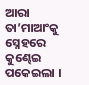ଆରା ତା’ମାଆଂକୁ ସ୍ନେହରେ କୁଣ୍ଢେଇ ପକେଇଲା ।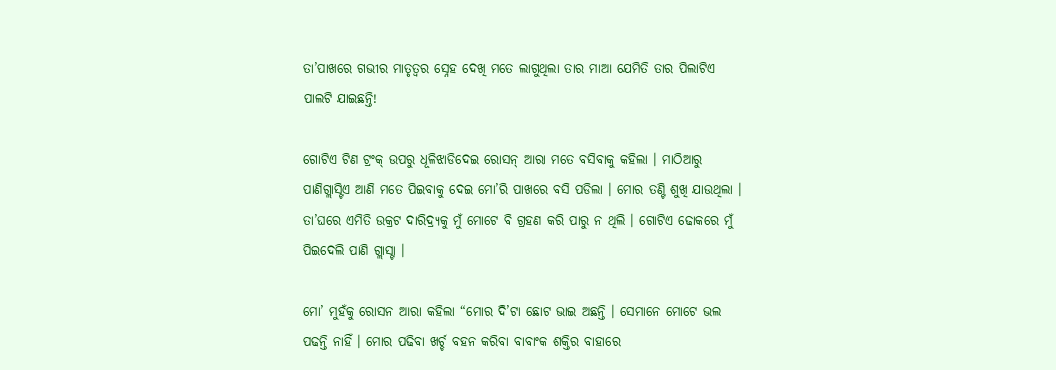ତା’ପାଖରେ ଗଭୀର ମାତୃତ୍ୱର ସ୍ନେହ ଦେଖି ମତେ ଲାଗୁଥିଲା ତାର ମାଆ ଯେମିତି ତାର ପିଲାଟିଏ ପାଲଟି ଯାଇଛନ୍ତି!

ଗୋଟିଏ ଟିଣ ଟ୍ରଂକ୍ ଉପରୁ ଧୂଳିଝାଡିଦେଇ ରୋସନ୍ ଆରା ମତେ ବସିବାକୁ କହିଲା । ମାଠିଆରୁ ପାଣିଗ୍ଲାସ୍ଟିଏ ଆଣି ମତେ ପିଇବାକୁ ଦେଇ ମୋ’ରି ପାଖରେ ବସି ପଡିଲା । ମୋର ତଣ୍ଟି ଶୁଖି ଯାଉଥିଲା । ତା’ଘରେ ଏମିତି ଉକ୍ରଟ ଦାରିଦ୍ର୍ୟକୁ ମୁଁ ମୋଟେ ବି ଗ୍ରହଣ କରି ପାରୁ ନ ଥିଲି । ଗୋଟିଏ ଢୋକରେ ମୁଁ ପିଇଦେଲି ପାଣି ଗ୍ଲାସ୍ଟା ।

ମୋ’ ମୁହଁକୁ ରୋସନ ଆରା କହିଲା “ମୋର ଦି’ଟା ଛୋଟ ଭାଇ ଅଛନ୍ତି । ସେମାନେ ମୋଟେ ଭଲ ପଢନ୍ତି ନାହିଁ । ମୋର ପଢିବା ଖର୍ଚ୍ଚ ବହନ କରିବା ବାବାଂକ ଶକ୍ତିର ବାହାରେ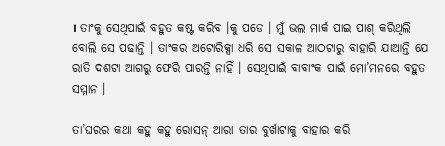। ତାଂକୁ ସେଥିପାଇଁ ବହୁତ କଷ୍ଟ କରିବ ।କୁ ପଡେ । ମୁଁ ଭଲ ମାର୍କ ପାଇ ପାଶ୍ କରିଥିଲି ବୋଲି ସେ ପଢାନ୍ତି । ତାଂକର ଅଟୋରିକ୍ସା ଧରି ସେ ସକାଳ ଆଠଟାରୁ ବାହାରି ଯାଆନ୍ତି ଯେ ରାତି ଦଶଟା ଆଗରୁ ଫେରି ପାରନ୍ତି ନାହିଁ । ସେଥିପାଇଁ ବାବାଂକ ପାଇଁ ମୋ’ମନରେ ବହୁତ ସମ୍ମାନ ।

ତା’ଘରର କଥା କହୁ କହୁ ରୋସନ୍ ଆରା ତାର ବୁର୍ଖାଟାକୁ ବାହାର କରି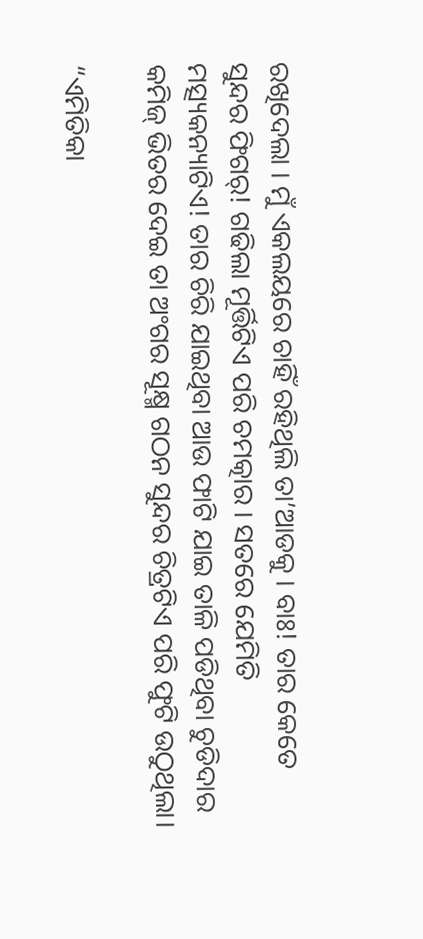ରଖିଦେଲା । ମୁଁ ଏକଲୟରେ ଚାହିଁ ରହିଥିଲି ତା’ଆଡକୁ । ବାଃ! ତାର କେତେ ସୁନ୍ଦର ଫିଗର୍! ଗଢିଲା ମୂର୍ତ୍ତିଟିଏ ପରି ଚମତ୍କାର । ସତରେ ଯେମିତି ମତ୍ସ୍ୟକନ୍ୟାଟିଏ! ତାର ଚିରି ଯାଇଥିବା ଆଉ ଫାଟି ଯାଇ ତାଳି ପଡିଥିବା ଚୁଡିଦାର କମିଜ୍ ଭିତର ଦେଇ ତା ଅଂଗର ସୂକ୍ଷ୍ମ ଗଠନ ସୁନ୍ଦର ଚିତ୍ରଟିଏ ପରି ଫୁଟି ଉଠୁଥିଲା।

“ଏମିତିକା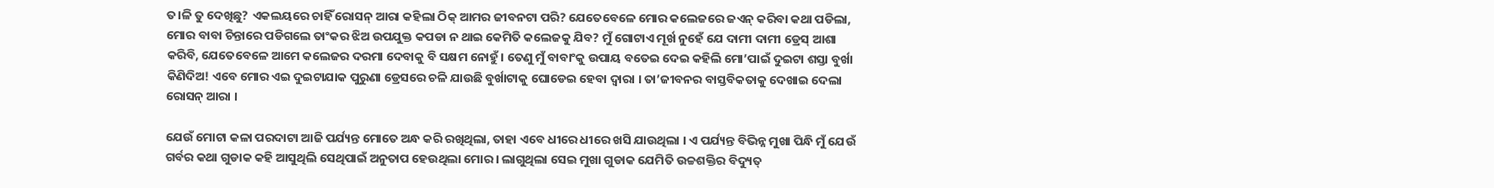ତ।ଳି ତୁ ଦେଖିଛୁ? ଏକଲୟରେ ଚାହିଁ ରୋସନ୍ ଆରା କହିଲା ଠିକ୍ ଆମର ଜୀବନଟା ପରି? ଯେତେବେଳେ ମୋର କଲେଜରେ ଜଏନ୍ କରିବା କଥା ପଡିଲା, ମୋର ବାବା ଚିନ୍ତାରେ ପଡିଗଲେ ତାଂକର ଝିଅ ଉପଯୁକ୍ତ କପଡା ନ ଥାଇ କେମିତି କଲେଜକୁ ଯିବ? ମୁଁ ଗୋଟାଏ ମୂର୍ଖ ନୁହେଁ ଯେ ଦାମୀ ଦାମୀ ଡ୍ରେସ୍ ଆଶା କରିବି, ଯେତେବେଳେ ଆମେ କଲେଜର ଦରମା ଦେବାକୁ ବି ସକ୍ଷମ ନୋହୁଁ । ତେଣୁ ମୁଁ ବାବାଂକୁ ଉପାୟ ବତେଇ ଦେଇ କହିଲି ମୋ’ପାଇଁ ଦୁଇଟା ଶସ୍ତା ବୁର୍ଖା କିଣିଦିଅ! ଏବେ ମୋର ଏଇ ଦୁଇଟାଯାକ ପୁରୁଣା ଡ୍ରେସରେ ଚଳି ଯାଉଛି ବୁର୍ଖାଟାକୁ ଘୋଡେଇ ହେବା ଦ୍ୱାରା । ତା’ଜୀବନର ବାସ୍ତବିକତାକୁ ଦେଖାଇ ଦେଲା ରୋସନ୍ ଆରା ।

ଯେଉଁ ମୋଟା କଳା ପରଦାଟା ଆଜି ପର୍ଯ୍ୟନ୍ତ ମୋତେ ଅନ୍ଧ କରି ରଖିଥିଲା, ତାହା ଏବେ ଧୀରେ ଧୀରେ ଖସି ଯାଉଥିଲା । ଏ ପର୍ଯ୍ୟନ୍ତ ବିଭିନ୍ନ ମୁଖା ପିନ୍ଧି ମୁଁ ଯେଉଁ ଗର୍ବର କଥା ଗୁଡାକ କହି ଆସୁଥିଲି ସେଥିପାଇଁ ଅନୁତାପ ହେଉଥିଲା ମୋର । ଲାଗୁଥିଲା ସେଇ ମୁଖା ଗୁଡାକ ଯେମିତି ଉଚ୍ଚଶକ୍ତିର ବିଦ୍ୟୁତ୍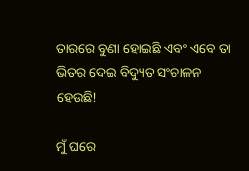ତାରରେ ବୁଣା ହୋଇଛି ଏବଂ ଏବେ ତା ଭିତର ଦେଇ ବିଦ୍ୟୁତ ସଂଚାଳନ ହେଉଛି!

ମୁଁ ଘରେ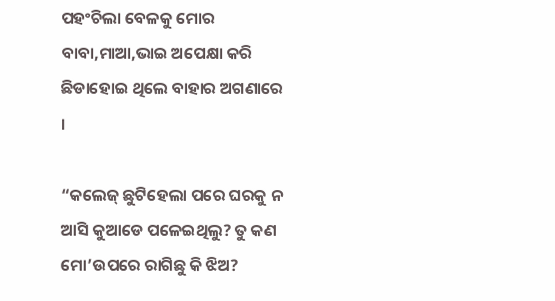ପହଂଚିଲା ବେଳକୁ ମୋର ବାବା,ମାଆ,ଭାଇ ଅପେକ୍ଷା କରି ଛିଡାହୋଇ ଥିଲେ ବାହାର ଅଗଣାରେ ।

“କଲେଜ୍ ଛୁଟିହେଲା ପରେ ଘରକୁ ନ ଆସି କୁଆଡେ ପଳେଇଥିଲୁ? ତୁ କଣ ମୋ’ଉପରେ ରାଗିଛୁ କି ଝିଅ?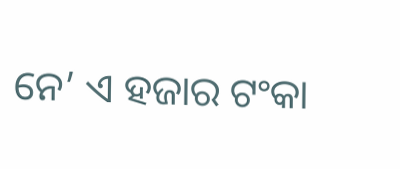ନେ’ ଏ ହଜାର ଟଂକା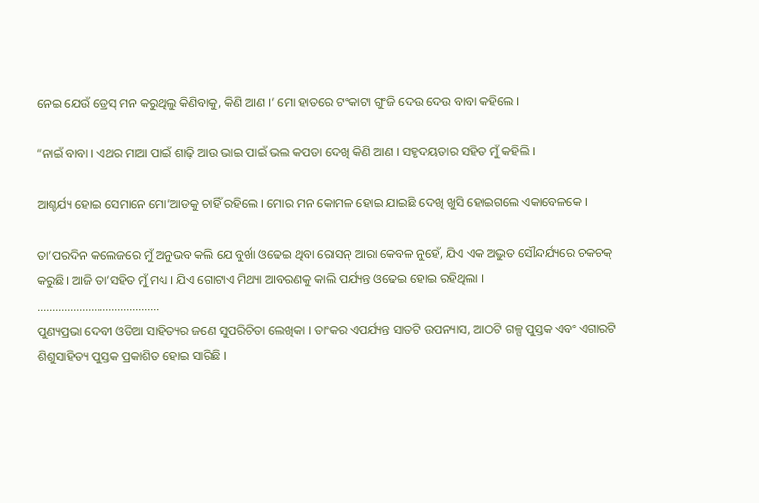ନେଇ ଯେଉଁ ଡ୍ରେସ୍ ମନ କରୁଥିଲୁ କିଣିବାକୁ, କିଣି ଆଣ ।’ ମୋ ହାତରେ ଟଂକାଟା ଗୁଂଜି ଦେଉ ଦେଉ ବାବା କହିଲେ ।

“ନାଇଁ ବାବା । ଏଥର ମାଆ ପାଇଁ ଶାଢ଼ି ଆଉ ଭାଇ ପାଇଁ ଭଲ କପଡା ଦେଖି କିଣି ଆଣ । ସହୃଦୟତାର ସହିତ ମୁଁ କହିଲି ।

ଆଶ୍ଚର୍ଯ୍ୟ ହୋଇ ସେମାନେ ମୋ’ଆଡକୁ ଚାହିଁ ରହିଲେ । ମୋର ମନ କୋମଳ ହୋଇ ଯାଇଛି ଦେଖି ଖୁସି ହୋଇଗଲେ ଏକାବେଳକେ ।

ତା’ପରଦିନ କଲେଜରେ ମୁଁ ଅନୁଭବ କଲି ଯେ ବୁର୍ଖା ଓଢେଇ ଥିବା ରୋସନ୍ ଆରା କେବଳ ନୁହେଁ, ଯିଏ ଏକ ଅଦ୍ଭୁତ ସୌନ୍ଦର୍ଯ୍ୟରେ ଚକଚକ୍ କରୁଛି। ଆଜି ତା’ସହିତ ମୁଁ ମଧ୍ୟ । ଯିଏ ଗୋଟାଏ ମିଥ୍ୟା ଆବରଣକୁ କାଲି ପର୍ଯ୍ୟନ୍ତ ଓଢେଇ ହୋଇ ରହିଥିଲା ।
…………………………………..
ପୁଣ୍ୟପ୍ରଭା ଦେବୀ ଓଡିଆ ସାହିତ୍ୟର ଜଣେ ସୁପରିଚିତା ଲେଖିକା । ତାଂକର ଏପର୍ଯ୍ୟନ୍ତ ସାତଟି ଉପନ୍ୟାସ, ଆଠଟି ଗଳ୍ପ ପୁସ୍ତକ ଏବଂ ଏଗାରଟି ଶିଶୁସାହିତ୍ୟ ପୁସ୍ତକ ପ୍ରକାଶିତ ହୋଇ ସାରିଛି ।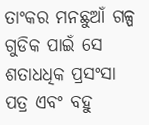ତାଂକର ମନଛୁଆଁ ଗଳ୍ପ ଗୁଡିକ ପାଇଁ ସେ ଶତାଧଧିକ ପ୍ରସଂସା ପତ୍ର ଏବଂ ବହୁ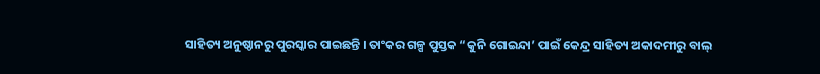ସାହିତ୍ୟ ଅନୁଷ୍ଠାନରୁ ପୁରସ୍କାର ପାଇଛନ୍ତି । ତାଂକର ଗଳ୍ପ ପୁସ୍ତକ “କୁନି ଗୋଇନ୍ଦା’ ପାଇଁ କେନ୍ଦ୍ର ସାହିତ୍ୟ ଅକାଦମୀରୁ ବାଲ୍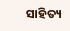ସାହିତ୍ୟ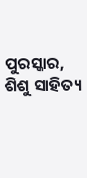ପୁରସ୍କାର, ଶିଶୁ ସାହିତ୍ୟ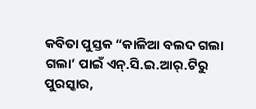କବିତା ପୁସ୍ତକ “କାଳିଆ ବଲଦ ଗଲା ଗଲା’ ପାଇଁ ଏନ୍.ସି.ଇ.ଆର୍.ଟିରୁ ପୁରସ୍କାର,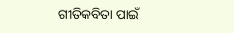ଗୀତିକବିତା ପାଇଁ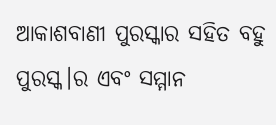ଆକାଶବାଣୀ ପୁରସ୍କାର ସହିତ ବହୁ ପୁରସ୍କ।ର ଏବଂ ସମ୍ମାନ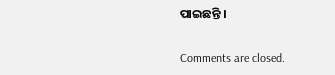ପାଇଛନ୍ତି ।

Comments are closed.